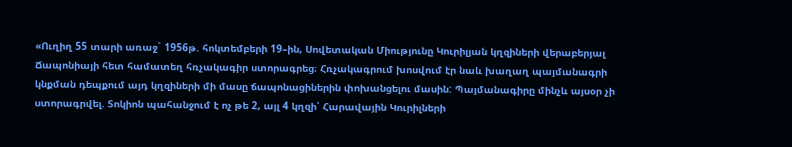«Ուղիղ 55 տարի առաջ` 1956թ. հոկտեմբերի 19–ին, Սովետական Միությունը Կուրիլյան կղզիների վերաբերյալ Ճապոնիայի հետ համատեղ հռչակագիր ստորագրեց։ Հռչակագրում խոսվում էր նաև խաղաղ պայմանագրի կնքման դեպքում այդ կղզիների մի մասը ճապոնացիներին փոխանցելու մասին: Պայմանագիրը մինչև այսօր չի ստորագրվել. Տոկիոն պահանջում է ոչ թե 2, այլ 4 կղզի՝ Հարավային Կուրիլների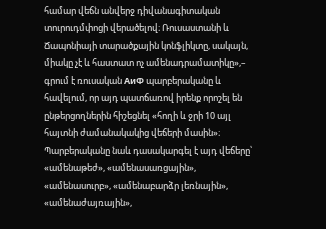համար վեճն անվերջ դիվանագիտական տուրուդմփոցի վերածելով։ Ռուսաստանի և Ճապոնիայի տարածքային կոնֆլիկտը, սակայն, միակը չէ և հաստատ ոչ ամենադրամատիկը»,– գրում է ռուսական АиФ պարբերականը և հավելում, որ այդ պատճառով իրենք որոշել են ընթերցողներին հիշեցնել «հողի և ջրի 10 այլ հայտնի ժամանակակից վեճերի մասին»։ Պարբերականը նաև դասակարգել է այդ վեճերը՝ «ամենաթեժ», «ամենասառցային», «ամենասուրբ», «ամենաբարձր լեռնային», «ամենաժայռային»,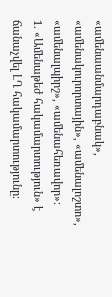«ամենաանմարդաբնակ», «ամենակուրորտային», «ամենալոշտո», «ամենալպիրշ», «ամենահեռավոր»։
1. «Ամենաթեժ հակամարտություն» է ճանաչվել ԼՂ հակամարտությունը։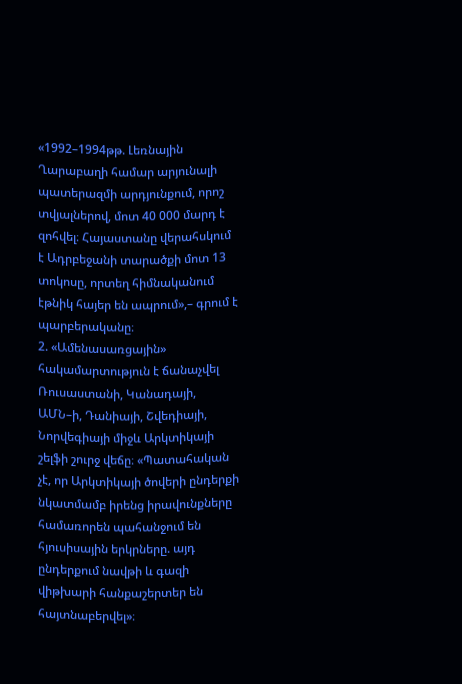«1992–1994թթ. Լեռնային Ղարաբաղի համար արյունալի պատերազմի արդյունքում, որոշ տվյալներով, մոտ 40 000 մարդ է զոհվել։ Հայաստանը վերահսկում է Ադրբեջանի տարածքի մոտ 13 տոկոսը, որտեղ հիմնականում էթնիկ հայեր են ապրում»,– գրում է պարբերականը։
2. «Ամենասառցային» հակամարտություն է ճանաչվել Ռուսաստանի, Կանադայի, ԱՄՆ–ի, Դանիայի, Շվեդիայի, Նորվեգիայի միջև Արկտիկայի շելֆի շուրջ վեճը։ «Պատահական չէ, որ Արկտիկայի ծովերի ընդերքի նկատմամբ իրենց իրավունքները համառորեն պահանջում են հյուսիսային երկրները. այդ ընդերքում նավթի և գազի վիթխարի հանքաշերտեր են հայտնաբերվել»։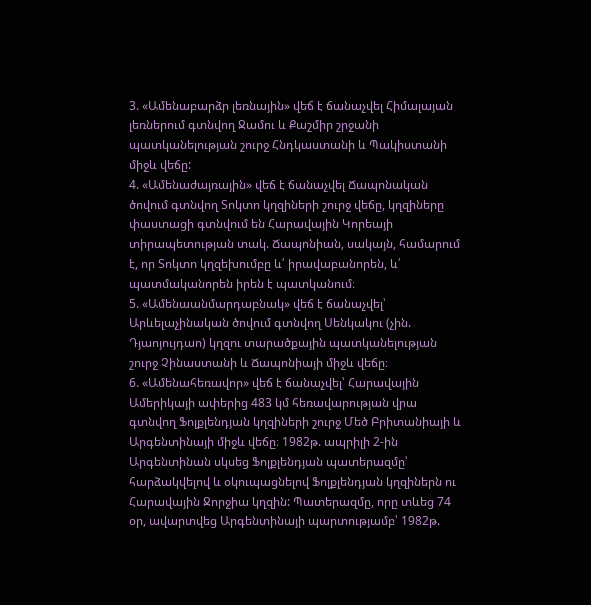3. «Ամենաբարձր լեռնային» վեճ է ճանաչվել Հիմալայան լեռներում գտնվող Ջամու և Քաշմիր շրջանի պատկանելության շուրջ Հնդկաստանի և Պակիստանի միջև վեճը:
4. «Ամենաժայռային» վեճ է ճանաչվել Ճապոնական ծովում գտնվող Տոկտո կղզիների շուրջ վեճը, կղզիները փաստացի գտնվում են Հարավային Կորեայի տիրապետության տակ. Ճապոնիան, սակայն, համարում է, որ Տոկտո կղզեխումբը և՛ իրավաբանորեն, և՛ պատմականորեն իրեն է պատկանում։
5. «Ամենաանմարդաբնակ» վեճ է ճանաչվել՝ Արևելաչինական ծովում գտնվող Սենկակու (չին. Դյաոյույդաո) կղզու տարածքային պատկանելության շուրջ Չինաստանի և Ճապոնիայի միջև վեճը։
6. «Ամենահեռավոր» վեճ է ճանաչվել՝ Հարավային Ամերիկայի ափերից 483 կմ հեռավարության վրա գտնվող Ֆոլքլենդյան կղզիների շուրջ Մեծ Բրիտանիայի և Արգենտինայի միջև վեճը։ 1982թ. ապրիլի 2-ին Արգենտինան սկսեց Ֆոլքլենդյան պատերազմը՝ հարձակվելով և օկուպացնելով Ֆոլքլենդյան կղզիներն ու Հարավային Ջորջիա կղզին: Պատերազմը, որը տևեց 74 օր, ավարտվեց Արգենտինայի պարտությամբ՝ 1982թ.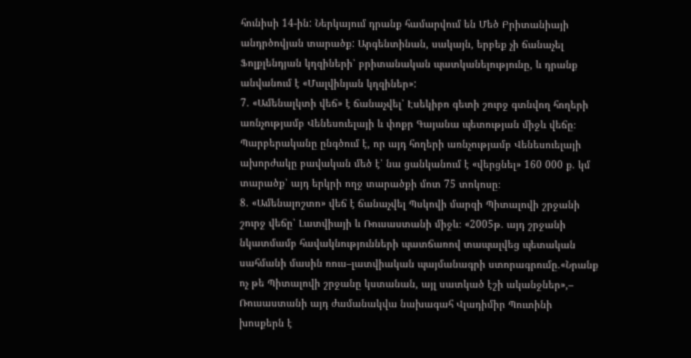հունիսի 14-ին: Ներկայում դրանք համարվում են Մեծ Բրիտանիայի անդրծովյան տարածք: Արգենտինան, սակայն, երբեք չի ճանաչել Ֆոլքլենդյան կղզիների՝ բրիտանական պատկանելությունը, և դրանք անվանում է «Մալվինյան կղզիներ»:
7. «Ամենալկտի վեճ» է ճանաչվել՝ Էսեկիբո գետի շուրջ գտնվող հողերի առնչությամբ Վենեսուելայի և փոքր Գայանա պետության միջև վեճը։ Պարբերականը ընգծում է, որ այդ հողերի առնչությամբ Վենեսուելայի ախորժակը բավական մեծ է՝ նա ցանկանում է «վերցնել» 160 000 ք. կմ տարածք՝ այդ երկրի ողջ տարածքի մոտ 75 տոկոսը։
8. «Ամենալոշտո» վեճ է ճանաչվել Պսկովի մարզի Պիտալովի շրջանի շուրջ վեճը՝ Լատվիայի և Ռուսաստանի միջև։ «2005թ. այդ շրջանի նկատմամբ հավակնությունների պատճառով տապալվեց պետական սահմանի մասին ռուս–լատվիական պայմանագրի ստորագրումը.«Նրանք ոչ թե Պիտալովի շրջանը կստանան, այլ սատկած էշի ականջներ»,– Ռուսաստանի այդ ժամանակվա նախագահ Վլադիմիր Պուտինի խոսքերն է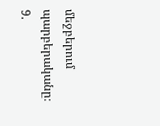մեջբերում պարբերականը։
9.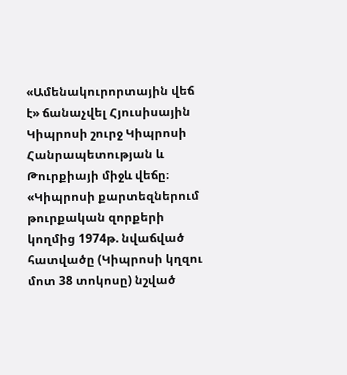«Ամենակուրորտային վեճ է» ճանաչվել Հյուսիսային Կիպրոսի շուրջ Կիպրոսի Հանրապետության և Թուրքիայի միջև վեճը։ «Կիպրոսի քարտեզներում թուրքական զորքերի կողմից 1974թ. նվաճված հատվածը (Կիպրոսի կղզու մոտ 38 տոկոսը) նշված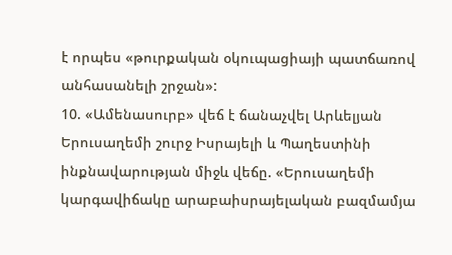է որպես «թուրքական օկուպացիայի պատճառով անհասանելի շրջան»:
10. «Ամենասուրբ» վեճ է ճանաչվել Արևելյան Երուսաղեմի շուրջ Իսրայելի և Պաղեստինի ինքնավարության միջև վեճը. «Երուսաղեմի կարգավիճակը արաբաիսրայելական բազմամյա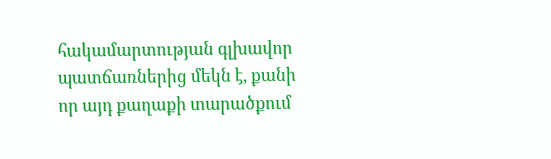հակամարտության գլխավոր պատճառներից մեկն է, քանի որ այդ քաղաքի տարածքում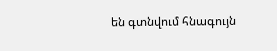են գտնվում հնագույն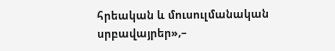հրեական և մուսուլմանական սրբավայրեր»,–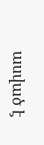ասված է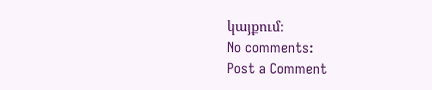կայքում։
No comments:
Post a Comment